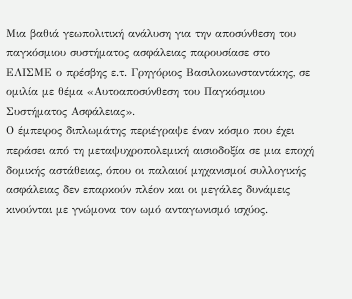Μια βαθιά γεωπολιτική ανάλυση για την αποσύνθεση του παγκόσμιου συστήματος ασφάλειας παρουσίασε στο ΕΛΙΣΜΕ ο πρέσβης ε.τ. Γρηγόριος Βασιλοκωνσταντάκης, σε ομιλία με θέμα «Αυτοαποσύνθεση του Παγκόσμιου Συστήματος Ασφάλειας».
Ο έμπειρος διπλωμάτης περιέγραψε έναν κόσμο που έχει περάσει από τη μεταψυχροπολεμική αισιοδοξία σε μια εποχή δομικής αστάθειας, όπου οι παλαιοί μηχανισμοί συλλογικής ασφάλειας δεν επαρκούν πλέον και οι μεγάλες δυνάμεις κινούνται με γνώμονα τον ωμό ανταγωνισμό ισχύος.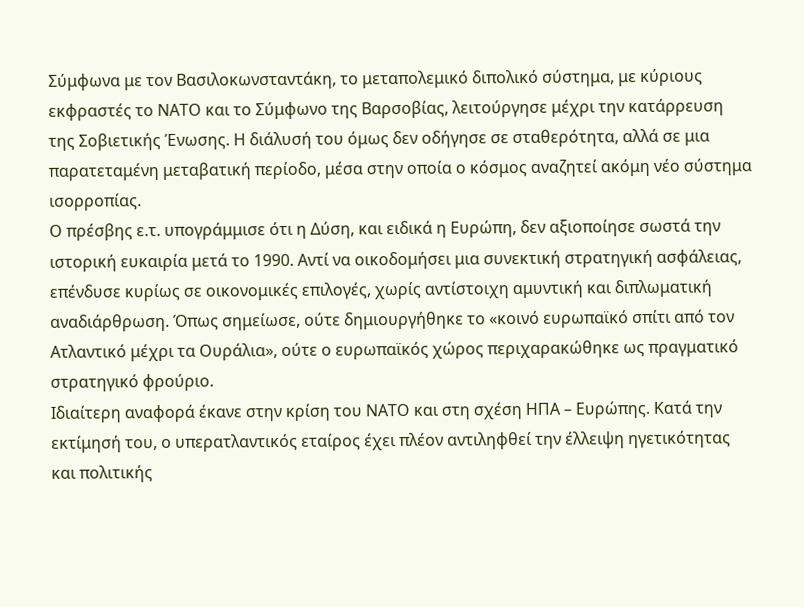Σύμφωνα με τον Βασιλοκωνσταντάκη, το μεταπολεμικό διπολικό σύστημα, με κύριους εκφραστές το ΝΑΤΟ και το Σύμφωνο της Βαρσοβίας, λειτούργησε μέχρι την κατάρρευση της Σοβιετικής Ένωσης. Η διάλυσή του όμως δεν οδήγησε σε σταθερότητα, αλλά σε μια παρατεταμένη μεταβατική περίοδο, μέσα στην οποία ο κόσμος αναζητεί ακόμη νέο σύστημα ισορροπίας.
Ο πρέσβης ε.τ. υπογράμμισε ότι η Δύση, και ειδικά η Ευρώπη, δεν αξιοποίησε σωστά την ιστορική ευκαιρία μετά το 1990. Αντί να οικοδομήσει μια συνεκτική στρατηγική ασφάλειας, επένδυσε κυρίως σε οικονομικές επιλογές, χωρίς αντίστοιχη αμυντική και διπλωματική αναδιάρθρωση. Όπως σημείωσε, ούτε δημιουργήθηκε το «κοινό ευρωπαϊκό σπίτι από τον Ατλαντικό μέχρι τα Ουράλια», ούτε ο ευρωπαϊκός χώρος περιχαρακώθηκε ως πραγματικό στρατηγικό φρούριο.
Ιδιαίτερη αναφορά έκανε στην κρίση του ΝΑΤΟ και στη σχέση ΗΠΑ – Ευρώπης. Κατά την εκτίμησή του, ο υπερατλαντικός εταίρος έχει πλέον αντιληφθεί την έλλειψη ηγετικότητας και πολιτικής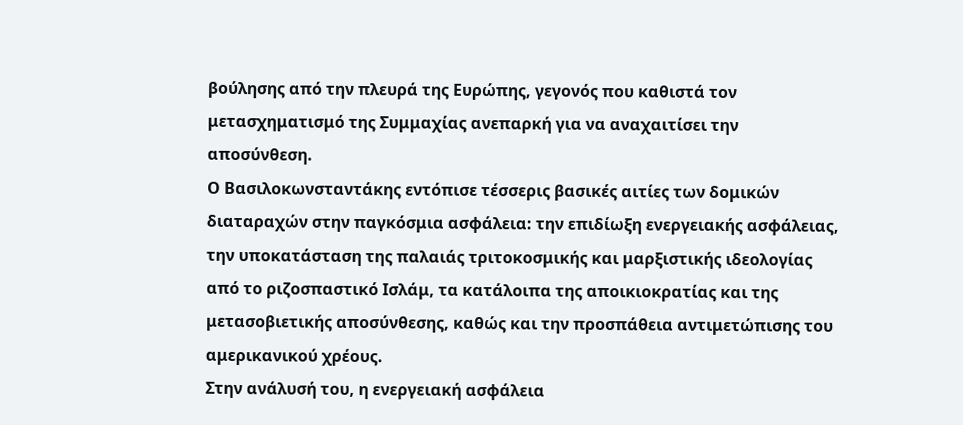βούλησης από την πλευρά της Ευρώπης, γεγονός που καθιστά τον μετασχηματισμό της Συμμαχίας ανεπαρκή για να αναχαιτίσει την αποσύνθεση.
Ο Βασιλοκωνσταντάκης εντόπισε τέσσερις βασικές αιτίες των δομικών διαταραχών στην παγκόσμια ασφάλεια: την επιδίωξη ενεργειακής ασφάλειας, την υποκατάσταση της παλαιάς τριτοκοσμικής και μαρξιστικής ιδεολογίας από το ριζοσπαστικό Ισλάμ, τα κατάλοιπα της αποικιοκρατίας και της μετασοβιετικής αποσύνθεσης, καθώς και την προσπάθεια αντιμετώπισης του αμερικανικού χρέους.
Στην ανάλυσή του, η ενεργειακή ασφάλεια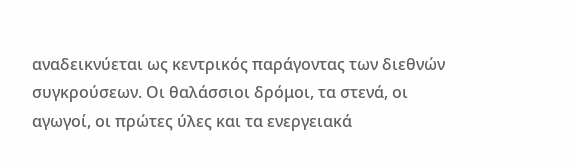αναδεικνύεται ως κεντρικός παράγοντας των διεθνών συγκρούσεων. Οι θαλάσσιοι δρόμοι, τα στενά, οι αγωγοί, οι πρώτες ύλες και τα ενεργειακά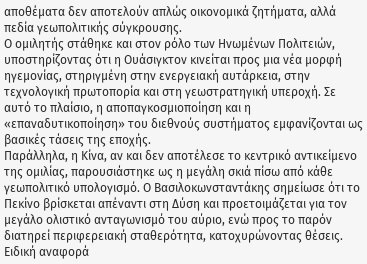αποθέματα δεν αποτελούν απλώς οικονομικά ζητήματα, αλλά πεδία γεωπολιτικής σύγκρουσης.
Ο ομιλητής στάθηκε και στον ρόλο των Ηνωμένων Πολιτειών, υποστηρίζοντας ότι η Ουάσιγκτον κινείται προς μια νέα μορφή ηγεμονίας, στηριγμένη στην ενεργειακή αυτάρκεια, στην τεχνολογική πρωτοπορία και στη γεωστρατηγική υπεροχή. Σε αυτό το πλαίσιο, η αποπαγκοσμιοποίηση και η «επαναδυτικοποίηση» του διεθνούς συστήματος εμφανίζονται ως βασικές τάσεις της εποχής.
Παράλληλα, η Κίνα, αν και δεν αποτέλεσε το κεντρικό αντικείμενο της ομιλίας, παρουσιάστηκε ως η μεγάλη σκιά πίσω από κάθε γεωπολιτικό υπολογισμό. Ο Βασιλοκωνσταντάκης σημείωσε ότι το Πεκίνο βρίσκεται απέναντι στη Δύση και προετοιμάζεται για τον μεγάλο ολιστικό ανταγωνισμό του αύριο, ενώ προς το παρόν διατηρεί περιφερειακή σταθερότητα, κατοχυρώνοντας θέσεις.
Ειδική αναφορά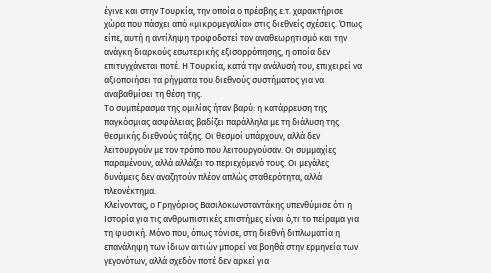έγινε και στην Τουρκία, την οποία ο πρέσβης ε.τ. χαρακτήρισε χώρα που πάσχει από «μικρομεγαλία» στις διεθνείς σχέσεις. Όπως είπε, αυτή η αντίληψη τροφοδοτεί τον αναθεωρητισμό και την ανάγκη διαρκούς εσωτερικής εξισορρόπησης, η οποία δεν επιτυγχάνεται ποτέ. Η Τουρκία, κατά την ανάλυσή του, επιχειρεί να αξιοποιήσει τα ρήγματα του διεθνούς συστήματος για να αναβαθμίσει τη θέση της.
Το συμπέρασμα της ομιλίας ήταν βαρύ: η κατάρρευση της παγκόσμιας ασφάλειας βαδίζει παράλληλα με τη διάλυση της θεσμικής διεθνούς τάξης. Οι θεσμοί υπάρχουν, αλλά δεν λειτουργούν με τον τρόπο που λειτουργούσαν. Οι συμμαχίες παραμένουν, αλλά αλλάζει το περιεχόμενό τους. Οι μεγάλες δυνάμεις δεν αναζητούν πλέον απλώς σταθερότητα, αλλά πλεονέκτημα.
Κλείνοντας, ο Γρηγόριος Βασιλοκωνσταντάκης υπενθύμισε ότι η Ιστορία για τις ανθρωπιστικές επιστήμες είναι ό,τι το πείραμα για τη φυσική. Μόνο που, όπως τόνισε, στη διεθνή διπλωματία η επανάληψη των ίδιων αιτιών μπορεί να βοηθά στην ερμηνεία των γεγονότων, αλλά σχεδόν ποτέ δεν αρκεί για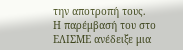την αποτροπή τους.
Η παρέμβασή του στο ΕΛΙΣΜΕ ανέδειξε μια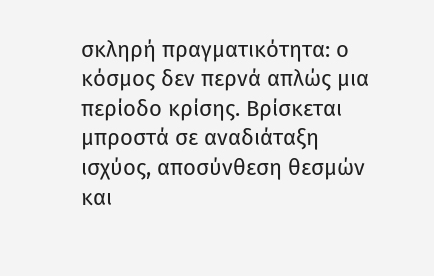σκληρή πραγματικότητα: ο κόσμος δεν περνά απλώς μια περίοδο κρίσης. Βρίσκεται μπροστά σε αναδιάταξη ισχύος, αποσύνθεση θεσμών και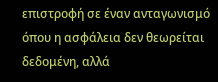επιστροφή σε έναν ανταγωνισμό όπου η ασφάλεια δεν θεωρείται δεδομένη, αλλά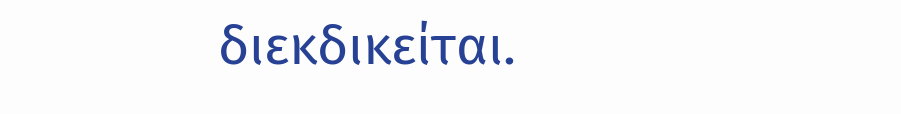διεκδικείται.